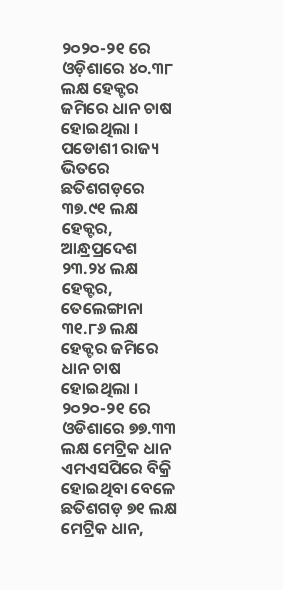୨୦୨୦-୨୧ ରେ ଓଡ଼ିଶାରେ ୪୦.୩୮ ଲକ୍ଷ ହେକ୍ଟର ଜମିରେ ଧାନ ଚାଷ ହୋଇଥିଲା । ପଡୋଶୀ ରାଜ୍ୟ ଭିତରେ ଛତିଶଗଡ଼ରେ ୩୭.୯୧ ଲକ୍ଷ ହେକ୍ଟର, ଆନ୍ଧ୍ରପ୍ରଦେଶ ୨୩.୨୪ ଲକ୍ଷ ହେକ୍ଟର, ତେଲେଙ୍ଗାନା ୩୧.୮୬ ଲକ୍ଷ ହେକ୍ଟର ଜମିରେ ଧାନ ଚାଷ ହୋଇଥିଲା । ୨୦୨୦-୨୧ ରେ ଓଡିଶାରେ ୭୭.୩୩ ଲକ୍ଷ ମେଟ୍ରିକ ଧାନ ଏମଏସପିରେ ବିକ୍ରି ହୋଇଥିବା ବେଳେ ଛତିଶଗଡ଼ ୭୧ ଲକ୍ଷ ମେଟ୍ରିକ ଧାନ,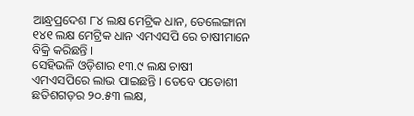ଆନ୍ଧ୍ରପ୍ରଦେଶ ୮୪ ଲକ୍ଷ ମେଟ୍ରିକ ଧାନ, ତେଲେଙ୍ଗାନା ୧୪୧ ଲକ୍ଷ ମେଟ୍ରିକ ଧାନ ଏମଏସପି ରେ ଚାଷୀମାନେ ବିକ୍ରି କରିଛନ୍ତି ।
ସେହିଭଳି ଓଡ଼ିଶାର ୧୩.୯ ଲକ୍ଷ ଚାଷୀ ଏମଏସପିରେ ଲାଭ ପାଇଛନ୍ତି । ତେବେ ପଡୋଶୀ ଛତିଶଗଡ଼ର ୨୦.୫୩ ଲକ୍ଷ,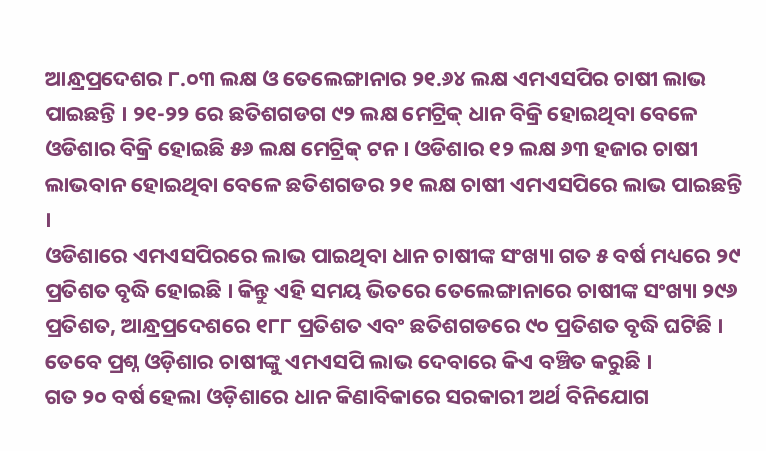ଆନ୍ଧ୍ରପ୍ରଦେଶର ୮.୦୩ ଲକ୍ଷ ଓ ତେଲେଙ୍ଗାନାର ୨୧.୬୪ ଲକ୍ଷ ଏମଏସପିର ଚାଷୀ ଲାଭ ପାଇଛନ୍ତି । ୨୧-୨୨ ରେ ଛତିଶଗଡଗ ୯୨ ଲକ୍ଷ ମେଟ୍ରିକ୍ ଧାନ ବିକ୍ରି ହୋଇଥିବା ବେଳେ ଓଡିଶାର ବିକ୍ରି ହୋଇଛି ୫୬ ଲକ୍ଷ ମେଟ୍ରିକ୍ ଟନ । ଓଡିଶାର ୧୨ ଲକ୍ଷ ୬୩ ହଜାର ଚାଷୀ ଲାଭବାନ ହୋଇଥିବା ବେଳେ ଛତିଶଗଡର ୨୧ ଲକ୍ଷ ଚାଷୀ ଏମଏସପିରେ ଲାଭ ପାଇଛନ୍ତି ।
ଓଡିଶାରେ ଏମଏସପିରରେ ଲାଭ ପାଇଥିବା ଧାନ ଚାଷୀଙ୍କ ସଂଖ୍ୟା ଗତ ୫ ବର୍ଷ ମଧ୍ୟରେ ୨୯ ପ୍ରତିଶତ ବୃଦ୍ଧି ହୋଇଛି । କିନ୍ତୁ ଏହି ସମୟ ଭିତରେ ତେଲେଙ୍ଗାନାରେ ଚାଷୀଙ୍କ ସଂଖ୍ୟା ୨୯୬ ପ୍ରତିଶତ, ଆନ୍ଧ୍ରପ୍ରଦେଶରେ ୧୮୮ ପ୍ରତିଶତ ଏବଂ ଛତିଶଗଡରେ ୯୦ ପ୍ରତିଶତ ବୃଦ୍ଧି ଘଟିଛି । ତେବେ ପ୍ରଶ୍ନ ଓଡ଼ିଶାର ଚାଷୀଙ୍କୁ ଏମଏସପି ଲାଭ ଦେବାରେ କିଏ ବଞ୍ଚିତ କରୁଛି ।
ଗତ ୨୦ ବର୍ଷ ହେଲା ଓଡ଼ିଶାରେ ଧାନ କିଣାବିକାରେ ସରକାରୀ ଅର୍ଥ ବିନିଯୋଗ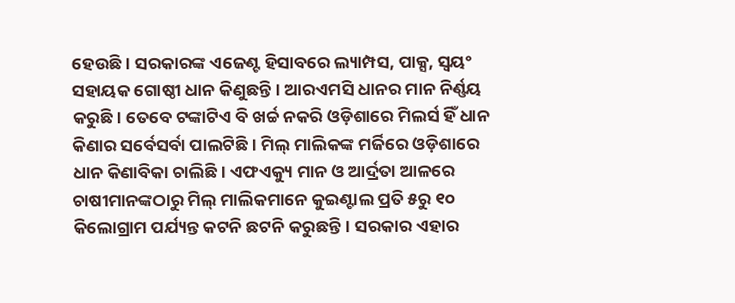ହେଉଛି। ସରକାରଙ୍କ ଏଜେଣ୍ଟ ହିସାବରେ ଲ୍ୟାମ୍ପସ, ପାକ୍ସ, ସ୍ବୟଂ ସହାୟକ ଗୋଷ୍ଠୀ ଧାନ କିଣୁଛନ୍ତି। ଆରଏମସି ଧାନର ମାନ ନିର୍ଣ୍ଣୟ କରୁଛି। ତେବେ ଟଙ୍କାଟିଏ ବି ଖର୍ଚ୍ଚ ନକରି ଓଡ଼ିଶାରେ ମିଲର୍ସ ହିଁ ଧାନ କିଣାର ସର୍ବେସର୍ବା ପାଲଟିଛି । ମିଲ୍ ମାଲିକଙ୍କ ମର୍ଜିରେ ଓଡ଼ିଶାରେ ଧାନ କିଣାବିକା ଚାଲିଛି। ଏଫଏକ୍ୟୁ ମାନ ଓ ଆର୍ଦ୍ରତା ଆଳରେ ଚାଷୀମାନଙ୍କଠାରୁ ମିଲ୍ ମାଲିକମାନେ କୁଇଣ୍ଟାଲ ପ୍ରତି ୫ରୁ ୧୦ କିଲୋଗ୍ରାମ ପର୍ଯ୍ୟନ୍ତ କଟନି ଛଟନି କରୁଛନ୍ତି। ସରକାର ଏହାର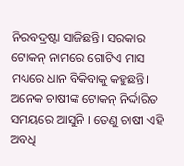ନିରବଦ୍ରଷ୍ଟା ସାଜିଛନ୍ତି। ସରକାର ଟୋକନ୍ ନାମରେ ଗୋଟିଏ ମାସ ମଧ୍ୟରେ ଧାନ ବିକିବାକୁ କହୁଛନ୍ତି। ଅନେକ ଚାଷୀଙ୍କ ଟୋକନ୍ ନିର୍ଦ୍ଦାରିତ ସମୟରେ ଆସୁନି । ତେଣୁ ଚାଷୀ ଏହି ଅବଧି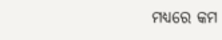ମଧ୍ୟରେ କମ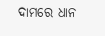ଦାମରେ ଧାନ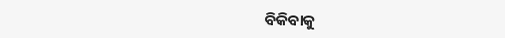ବିକିବାକୁ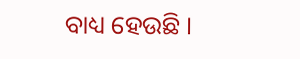ବାଧ୍ୟ ହେଉଛି ।